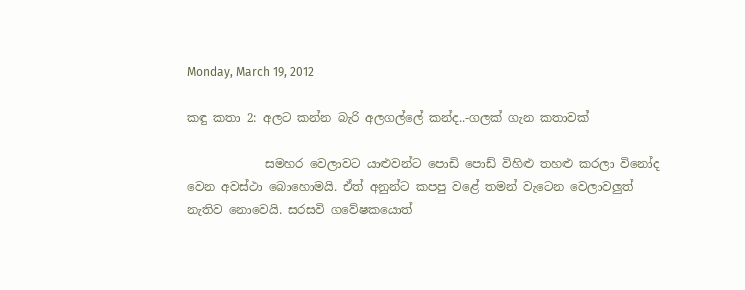Monday, March 19, 2012

කඳු කතා 2: අලට කන්න බැරි අලගල්ලේ කන්ද..-ගලක් ගැන කතාවක්

             සමහර වෙලාවට යාළුවන්ට පොඩි පොඩ් විහිළු තහළු කරලා විනෝද වෙන අවස්ථා බොහොමයි. ඒත් අනුන්ට කපපු වළේ තමන් වැටෙන වෙලාවලුත් නැතිව නොවෙයි. සරසවි ගවේෂකයොත්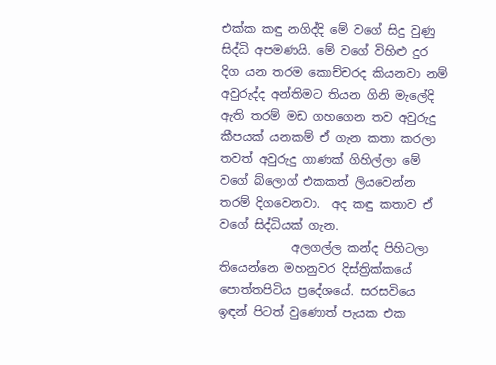එක්ක කඳු නගිද්දි මේ වගේ සිදු වුණු සිද්ධි අපමණයි. මේ වගේ විහිළු දුර දිග යන තරම කොච්චරද කියනවා නම් අවුරුද්ද අන්තිමට තියන ගිනි මැලේදි ඇති තරම් මඩ ගහගෙන තව අවුරුදු කීපයක් යනකම් ඒ ගැන කතා කරලා තවත් අවුරුදු ගාණක් ගිහිල්ලා මේ වගේ බ්ලොග් එකකත් ලියවෙන්න තරම් දිගවෙනවා.  අද කඳු කතාව ඒ වගේ සිද්ධියක් ගැන.
            අලගල්ල කන්ද පිහිටලා තියෙන්නෙ මහනුවර දිස්ත්‍රික්කයේ පොත්තපිටිය ප්‍රදේශයේ. සරසවියෙ ඉඳන් පිටත් වුණොත් පැයක එක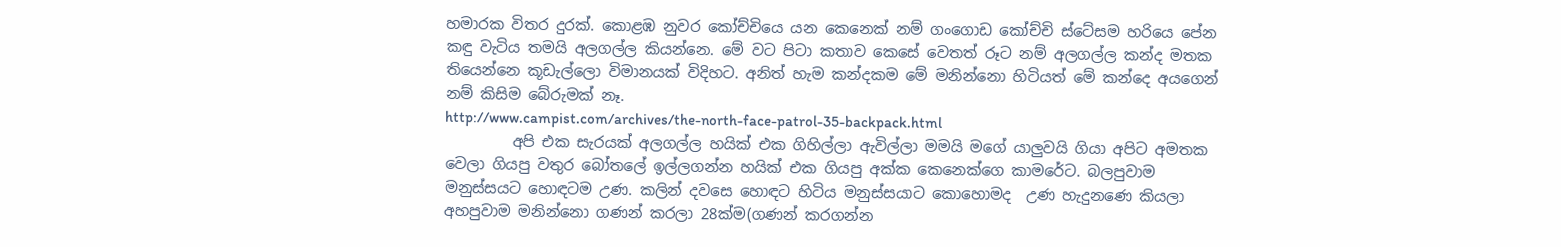හමාරක විතර දුරක්. කොළඹ නුවර කෝච්චියෙ යන කෙනෙක් නම් ගංගොඩ කෝච්චි ස්ටේසම හරියෙ පේන කඳු වැටිය තමයි අලගල්ල කියන්නෙ. මේ වට පිටා කතාව කෙසේ වෙතත් රූට නම් අලගල්ල කන්ද මතක තියෙන්නෙ කූඩැල්ලො විමානයක් විදිහට. අනිත් හැම කන්දකම මේ මනින්නො හිටියත් මේ කන්දෙ අයගෙන් නම් කිසිම බේරුමක් නෑ.
http://www.campist.com/archives/the-north-face-patrol-35-backpack.html
         අපි එක සැරයක් අලගල්ල හයික් එක ගිහිල්ලා ඇවිල්ලා මමයි මගේ යාලුවයි ගියා අපිට අමතක වෙලා ගියපු වතුර බෝතලේ ඉල්ලගන්න හයික් එක ගියපු අක්ක කෙනෙක්ගෙ කාමරේට. බලපුවාම මනුස්සයට හොඳටම උණ. කලින් දවසෙ හොඳට හිටිය මනුස්සයාට කොහොමද  උණ හැදුනණෙ කියලා අහපුවාම මනින්නො ගණන් කරලා 28ක්ම(ගණන් කරගන්න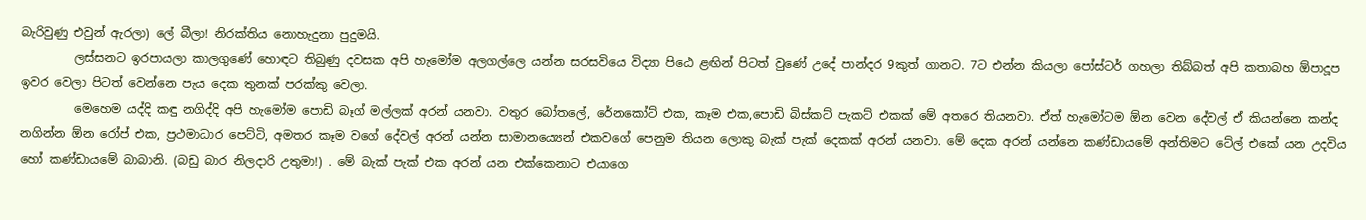බැරිවුණු එවුන් ඇරලා) ලේ බීලා! නිරක්තිය නොහැදුනා පුදුමයි.
         ලස්සනට ඉරපායලා කාලගුණේ හොඳට තිබුණු දවසක අපි හැමෝම අලගල්ලෙ යන්න සරසවියෙ විද්‍යා පි‍ඨෙ ළඟින් පිටත් වුණේ උදේ පාන්දර 9කුත් ගානට. 7ට එන්න කියලා පෝස්ටර් ගහලා තිබ්බත් අපි කතාබහ ඕපාදූප ඉවර වෙලා පිටත් වෙන්නෙ පැය දෙක තුනක් පරක්කු වෙලා.
         මෙහෙම යද්දි කඳු නගිද්දි අපි හැමෝම පොඩි බෑග් මල්ලක් අරන් යනවා. වතුර බෝතලේ, රේනකෝට් එක, කෑම එක,පොඩි බිස්කට් පැකට් එකක් මේ අතරෙ තියනවා. ඒත් හැමෝටම ඕන වෙන දේවල් ඒ කියන්නෙ කන්ද නගින්න ඕන රෝප් එක, ප්‍රථමාධාර පෙට්ටි, අමතර කෑම වගේ දේවල් අරන් යන්න සාමානය්‍යෙන් එකවගේ පෙනුම තියන ලොකු බැක් පැක් දෙකක් අරන් යනවා. මේ දෙක අරන් යන්නෙ කණ්ඩායමේ අන්තිමට ටේල් එකේ යන උදවිය හෝ කණ්ඩායමේ බාබානි. (බඩු බාර නිලදාරි උතුමා!) . මේ බැක් පැක් එක අරන් යන එක්කෙනාට එයාගෙ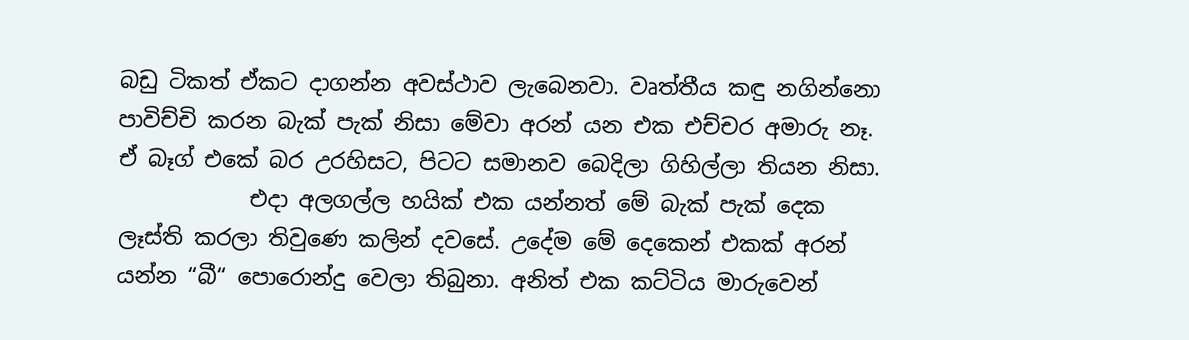බඩු ටිකත් ඒකට දාගන්න අවස්ථාව ලැබෙනවා. වෘත්තීය කඳු නගින්නො පාවිච්චි කරන බැක් පැක් නිසා මේවා අරන් යන එක එච්චර අමාරු නෑ. ඒ බෑග් එකේ බර උරහිසට, පිටට සමානව බෙදිලා ගිහිල්ලා තියන නිසා.
            එදා අලගල්ල හයික් එක යන්නත් මේ බැක් පැක් දෙක ලෑස්ති කරලා තිවු‍ණෙ කලින් දවසේ. උදේම මේ දෙකෙන් එකක් අරන් යන්න “බී“ පොරොන්දු වෙලා තිබුනා. අනිත් එක කට්ටිය මාරුවෙන්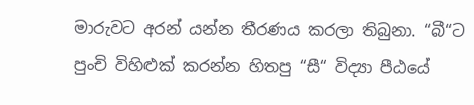මාරුවට අරන් යන්න තීරණය කරලා තිබුනා. “බී“ට පුංචි විහිළුක් කරන්න හිතපු “සී“ විද්‍යා පී‍ඨයේ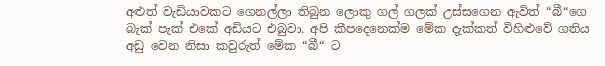අළුත් වැඩියාවකට ගෙනල්ලා තිබුන ලොකු ගල් ගලක් උස්සගෙන ඇවිත් “බී“ගෙ බැක් පැක් එකේ අඩියට එබුවා. අපි කීපදෙනෙක්ම මේක දැක්කත් විහිළුවේ ගතිය අඩු වෙන නිසා කවුරුත් මේක “බී“ ට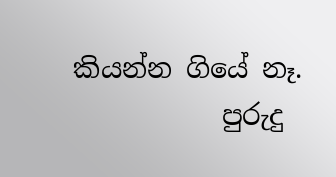කියන්න ගියේ නෑ.
           පුරුදු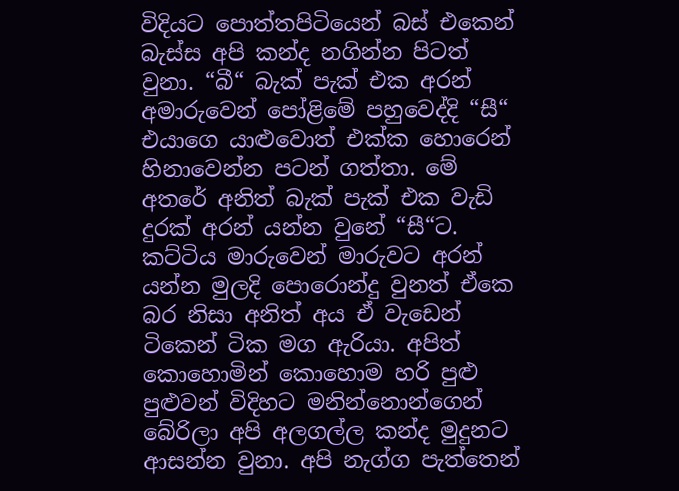විදියට පොත්තපිටියෙන් බස් එකෙන් බැස්ස අපි කන්ද නගින්න පිටත් වුනා. “බී“ බැක් පැක් එක අරන් අමාරුවෙන් පෝළිමේ පහුවෙද්දි “සී“ එයාගෙ යාළුවොත් එක්ක හොරෙන් හිනාවෙන්න පටන් ගත්තා. මේ අතරේ අනිත් බැක් පැක් එක වැඩි දුරක් අරන් යන්න වුනේ “සී“ට. කට්ටිය මාරුවෙන් මාරුවට අරන් යන්න මුලදි පොරොන්දු වුනත් ඒකෙ බර නිසා අනිත් අය ඒ වැඩෙන් ටිකෙන් ටික මග ඇරියා. අපිත් කොහොමින් කොහොම හරි පුළු පුළුවන් විදිහට මනින්නොන්ගෙන් බේරිලා අපි අලගල්ල කන්ද මුදුනට ආසන්න වුනා. අපි නැග්ග පැත්තෙන්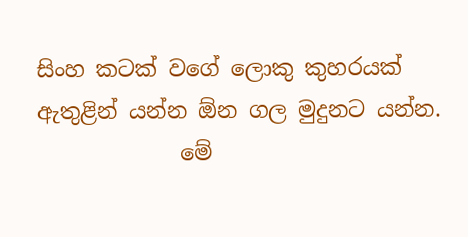සිංහ කටක් වගේ ලොකු කුහරයක් ඇතුළින් යන්න ඕන ගල මුදුනට යන්න.
             මේ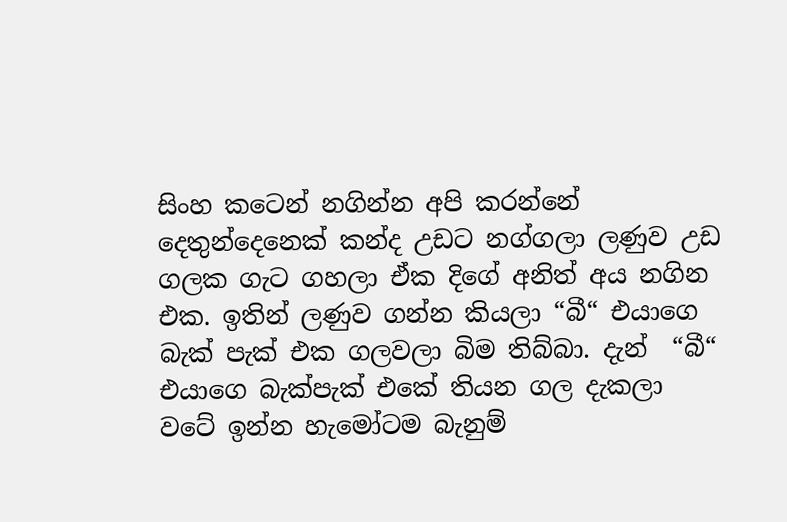සිංහ කටෙන් නගින්න අපි කරන්නේ දෙතුන්දෙනෙක් කන්ද උඩට නග්ගලා ලණුව උඩ ගලක ගැට ගහලා ඒක දිගේ අනිත් අය නගින එක. ඉතින් ලණුව ගන්න කියලා “බී“ එයාගෙ බැක් පැක් එක ගලවලා බිම තිබ්බා. දැන්  “බී“ එයාගෙ බැක්පැක් එකේ තියන ගල දැකලා වටේ ඉන්න හැමෝටම බැනුම්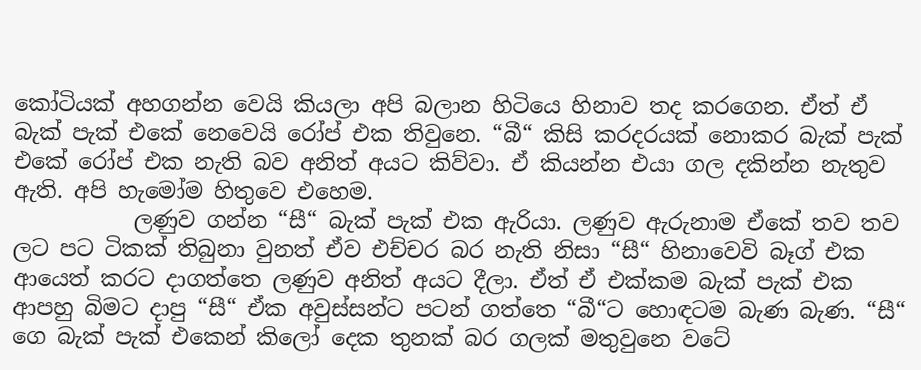කෝටියක් අහගන්න වෙයි කියලා අපි බලාන හිටියෙ හිනාව තද කරගෙන. ඒත් ඒ බැක් පැක් එකේ නෙවෙයි රෝප් එක තිවුනෙ. “බී“ කිසි කරදරයක් නොකර බැක් පැක් එකේ රෝප් එක නැති බව අනිත් අයට කිව්වා. ඒ කියන්න එයා ගල දකින්න නැතුව ඇති. අපි හැමෝම හිතුවෙ එහෙම.
           ලණුව ගන්න “සී“ බැක් පැක් එක ඇරියා. ලණුව ඇරුනාම ඒකේ තව තව ලට පට ටිකක් තිබුනා වුනත් ඒව එච්චර බර නැති නිසා “සී“ හිනාවෙවි බෑග් එක ආයෙත් කරට දාගත්තෙ ලණුව අනිත් අයට දීලා. ඒත් ඒ එක්කම බැක් පැක් එක ආපහු බිමට දාපු “සී“ ඒක අවුස්සන්ට පටන් ගත්තෙ “බී“ට හොඳටම බැණ බැණ. “සී“ ගෙ බැක් පැක් එකෙන් කිලෝ දෙක තුනක් බර ගලක් මතුවුනෙ වටේ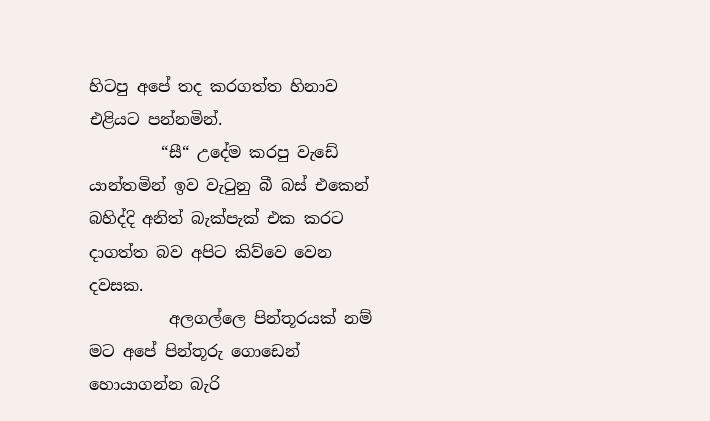හිටපු අපේ තද කරගත්ත හිනාව එළියට පන්නමින්.
         “සී“ උදේම කරපු වැඩේ යාන්තමින් ඉව වැටුනු බී බස් එකෙන් බහිද්දි අනිත් බැක්පැක් එක කරට දාගත්ත බව අපිට කිව්වෙ වෙන දවසක.
          අලගල්ලෙ පින්තූරයක් නම් මට අපේ පින්තූරු ගොඩෙන් හොයාගන්න බැරි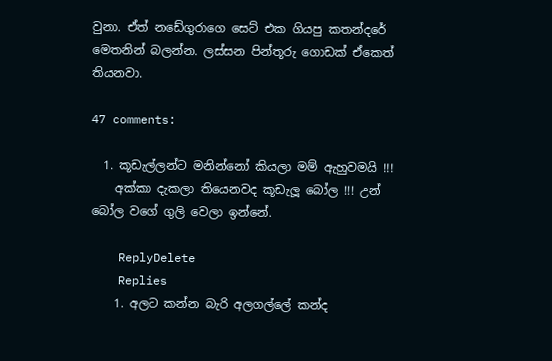වුනා. ඒත් නඩේගුරාගෙ සෙට් එක ගියපු කතන්දරේ මෙතනින් බලන්න. ලස්සන පින්තූරු ගොඩක් ඒකෙත් තියනවා.

47 comments:

  1. කූඩැල්ලන්ට මනින්නෝ කියලා මම් ඇහුවමයි !!!
    අක්කා දැකලා තියෙනවද කූඩැලූ බෝල !!! උන් බෝල වගේ ගුලි වෙලා ඉන්නේ.

    ReplyDelete
    Replies
    1. අලට කන්න බැරි අලගල්ලේ කන්ද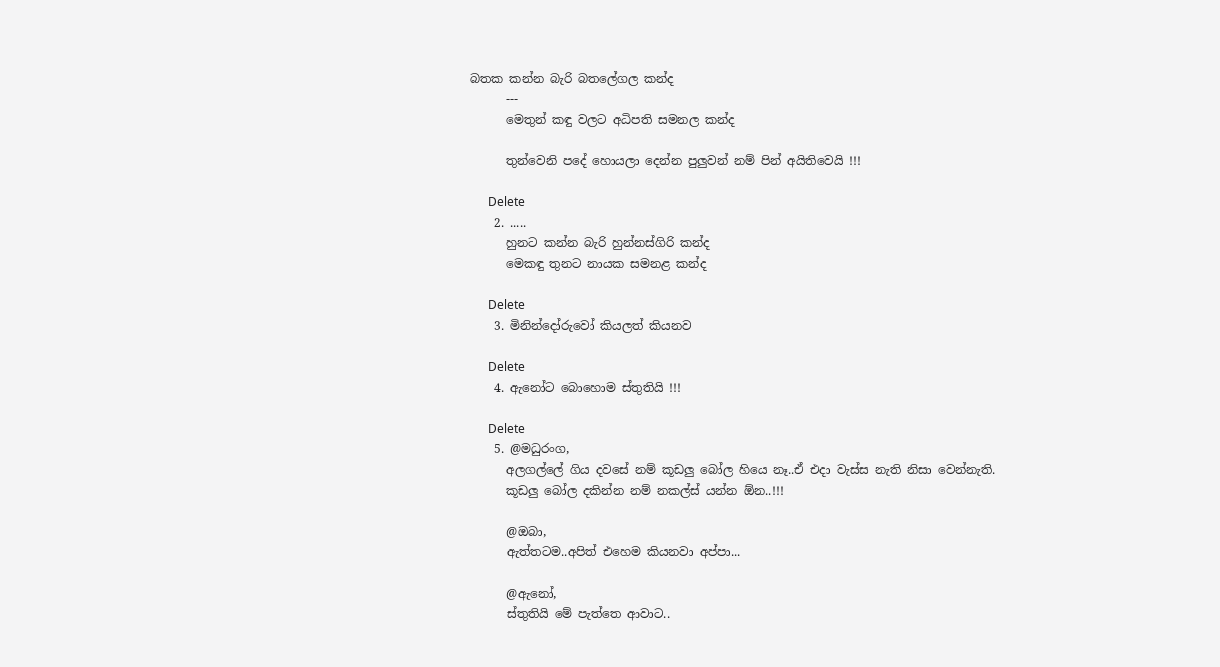බතක කන්න බැරි බතලේගල කන්ද
      ---
      මෙතුන් කඳු වලට අධිපති සමනල කන්ද

      තුන්වෙනි පදේ හොයලා දෙන්න පුලුවන් නම් පින් අයිතිවෙයි !!!

      Delete
    2. .....
      හුනට කන්න බැරි හුන්නස්ගිරි කන්ද
      මෙකඳු තුනට නායක සමනළ කන්ද

      Delete
    3. මිනින්දෝරුවෝ කියලත් කියනව

      Delete
    4. ඇනෝට බොහොම ස්තුතියි !!!

      Delete
    5. @මධුරංග,
      අලගල්ලේ ගිය දවසේ නම් කූඩලු බෝල හියෙ නෑ..ඒ එදා වැස්ස නැති නිසා වෙන්නැති.
      කූඩලු බෝල දකින්න නම් නකල්ස් යන්න ඕන..!!!

      @ඔබා,
      ඇත්තටම..අපිත් එහෙම කියනවා අප්පා...

      @ඇනෝ,
      ස්තුතියි මේ පැත්තෙ ආවාට..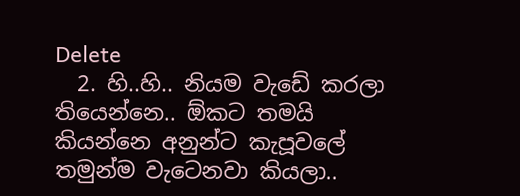Delete
  2. හි..හි.. නියම වැඩේ කරලා තියෙන්නෙ.. ඕකට තමයි කියන්නෙ අනුන්ට කැපූවලේ තමුන්ම වැටෙනවා කියලා..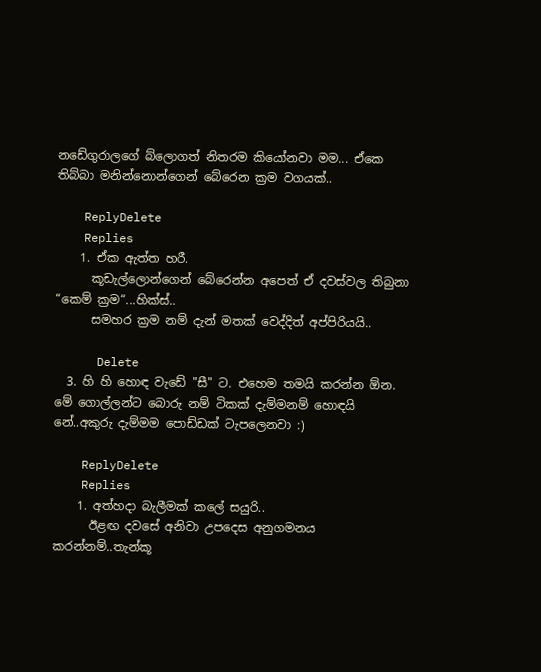නඩේගුරාලගේ බ්ලොගත් නිතරම කියෝනවා මම... ඒකෙ තිබ්බා මනින්නොන්ගෙන් බේරෙන ක්‍රම වගයක්..

    ReplyDelete
    Replies
    1. ඒක ඇත්ත හරී.
      කූඩැල්ලොන්ගෙන් බේරෙන්න අපෙත් ඒ දවස්වල තිබුනා “කෙම් ක්‍රම“...හික්ස්..
      සමහර ක්‍රම නම් දැන් මතක් වෙද්දිත් අප්පිරියයි..

      Delete
  3. හි හි හොඳ වැඩේ "සී" ට. එහෙම තමයි කරන්න ඕන. මේ ගොල්ලන්ට බොරු නම් ටිකක් දැම්මනම් හොඳයි නේ..අකුරු දැම්මම පොඩ්ඩක් ටැපලෙනවා :)

    ReplyDelete
    Replies
    1. අත්හදා බැලීමක් කලේ සයුරි..
      ඊළඟ දවසේ අනිවා උපදෙස අනුගමනය කරන්නම්..තැන්කූ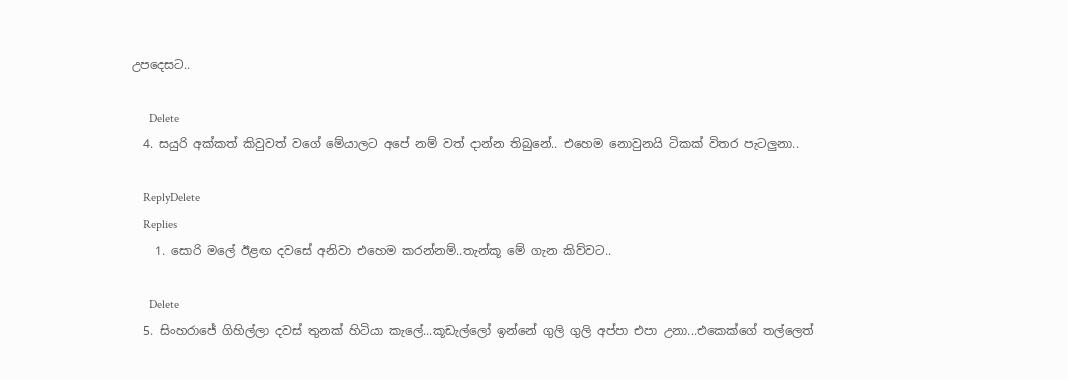උපදෙසට..

      Delete
  4. සයුරි අක්කත් කිවුවත් වගේ මේයාලට අපේ නම් වත් දාන්න තිබුනේ.. එහෙම නොවුනයි ටිකක් විතර පැටලුනා..

    ReplyDelete
    Replies
    1. සොරි මලේ ඊළඟ දවසේ අනිවා එහෙම කරන්නම්..තැන්කූ මේ ගැන කිව්වට..

      Delete
  5. සිංහරාජේ ගිහිල්ලා දවස් තුනක් හිටියා කැලේ...කූඩැල්ලෝ ඉන්නේ ගුලි ගුලි අප්පා එපා උනා...එකෙක්ගේ තල්ලෙත්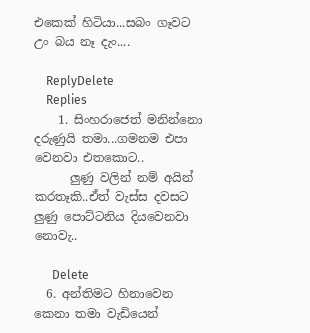එකෙක් හිටියා...සබං ගෑවට උං බය නෑ දැං....

    ReplyDelete
    Replies
    1. සිංහරාජෙත් මනින්නො දරුණුයි තමා...ගමනම එපා වෙනවා එතකොට..
      ලුණු වලින් නම් අයින් කරතෑකි..ඒත් වැස්ස දවසට ලුණු පොට්ටනිය දියවෙනවා නොවැ..

      Delete
  6. අන්තිමට හිනාවෙන කෙනා තමා වැඩියෙන්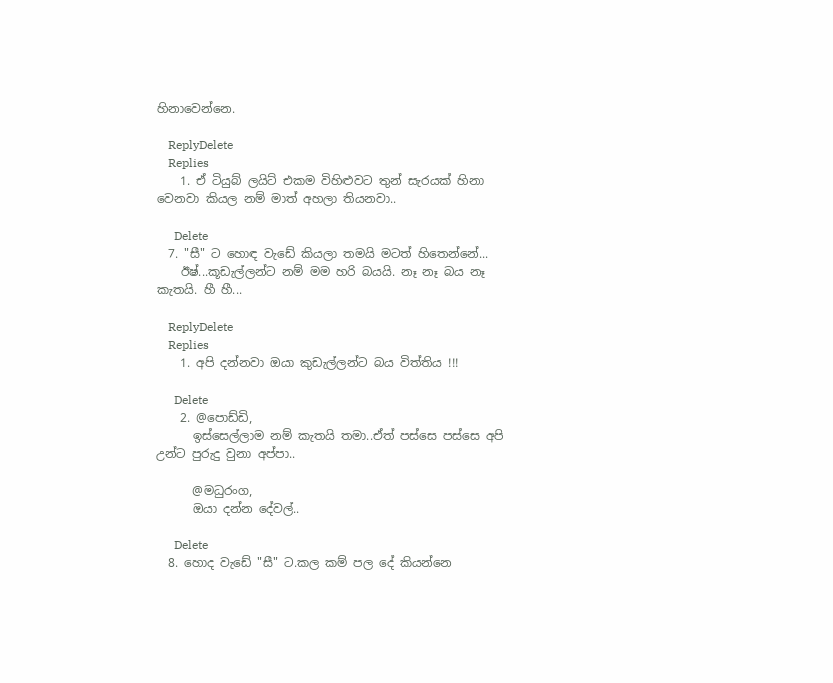හිනාවෙන්නෙ.

    ReplyDelete
    Replies
    1. ඒ ටියුබ් ලයිට් එකම විහිළුවට තුන් සැරයක් හිනා වෙනවා කියල නම් මාත් අහලා තියනවා..

      Delete
  7. "සී" ට හොඳ වැඩේ කියලා තමයි මටත් හිතෙන්නේ...
    ඊෂ්...කූඩැල්ලන්ට නම් මම හරි බයයි. නෑ නෑ බය නෑ කැතයි. හී හී...

    ReplyDelete
    Replies
    1. අපි දන්නවා ඔයා කුඩැල්ලන්ට බය විත්තිය !!!

      Delete
    2. @පොඩ්ඩි,
      ඉස්සෙල්ලාම නම් කැතයි තමා..ඒත් පස්සෙ පස්සෙ අපි උන්ට පුරුදු වුනා අප්පා..

      @මධුරංග,
      ඔයා දන්න දේවල්..

      Delete
  8. හොද වැඩේ "සී" ට.කල කම් පල දේ කියන්නෙ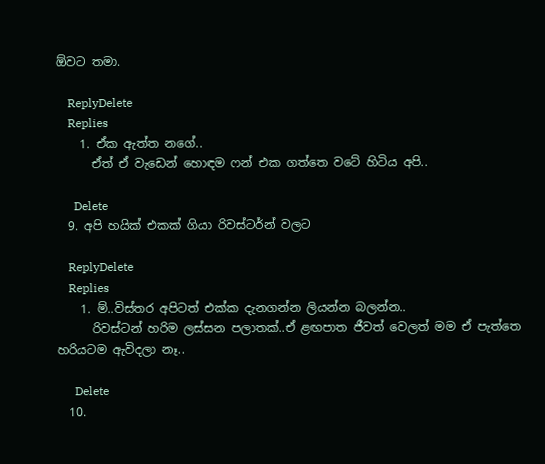ඕවට තමා.

    ReplyDelete
    Replies
    1. ඒක ඇත්ත නගේ..
      ඒත් ඒ වැඩෙන් හොඳම ෆන් එක ගත්තෙ වටේ හිටිය අපි..

      Delete
  9. අපි හයික් එකක් ගියා රිවස්ටර්න් වලට

    ReplyDelete
    Replies
    1. ම්..විස්තර අපිටත් එක්ක දැනගන්න ලියන්න බලන්න..
      රිවස්ටන් හරිම ලස්සන පලාතක්..ඒ ළඟපාත ජීවත් වෙලත් මම ඒ පැත්තෙ හරියටම ඇවිදලා නෑ..

      Delete
  10.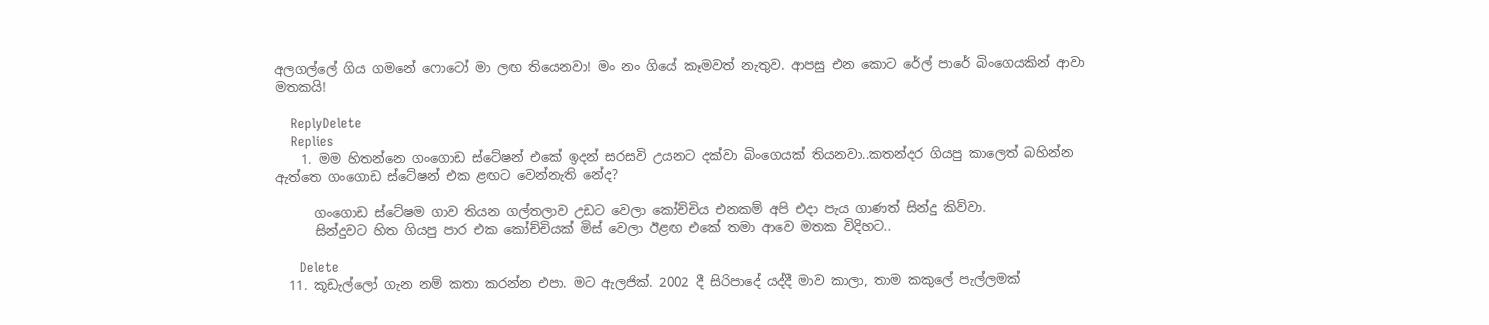අලගල්ලේ ගිය ගමනේ ෆොටෝ මා ලඟ තියෙනවා! මං නං ගියේ කෑමවත් නැතුව. ආපසු එන කොට රේල් පාරේ බිංගෙයකින් ආවා මතකයි!

    ReplyDelete
    Replies
    1. මම හිතන්නෙ ගංගොඩ ස්ටේෂන් එකේ ඉදන් සරසවි උයනට දක්වා බිංගෙයක් තියනවා..කතන්දර ගියපු කාලෙත් බහින්න ඇත්තෙ ගංගොඩ ස්ටේෂන් එක ළඟට වෙන්නැති නේද?

      ගංගොඩ ස්ටේෂම ගාව තියන ගල්තලාව උඩට වෙලා කෝච්චිය එනකම් අපි එදා පැය ගාණත් සින්දු කිව්වා.
      සින්දුවට හිත ගියපු පාර එක කෝච්චියක් මිස් වෙලා ඊළඟ එකේ තමා ආවෙ මතක විදිහට..

      Delete
  11. කූඩැල්ලෝ ගැන නම් කතා කරන්න එපා. මට ඇලජික්. 2002 දී සිරිපාදේ යද්දී මාව කාලා, තාම කකුලේ පැල්ලමක්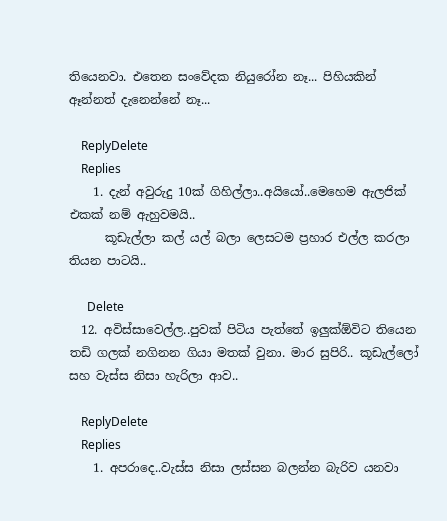තියෙනවා. එතෙන සංවේදක නියුරෝන නෑ... පිහියකින් ඈන්නත් දැනෙන්නේ නෑ...

    ReplyDelete
    Replies
    1. දැන් අවුරුදු 10ක් ගිහිල්ලා..අයියෝ..මෙහෙම ඇලජික් එකක් නම් ඇහුවමයි..
      කූඩැල්ලා කල් යල් බලා ලෙසටම ප්‍රහාර එල්ල කරලා තියන පාටයි..

      Delete
  12. අවිස්සාවෙල්ල..පුවක් පිටිය පැත්තේ ඉලුක්ඕවිට තියෙන තඩි ගලක් නගිනන ගියා මතක් වුනා. මාර සුපිරි.. කූඩැල්ලෝ සහ වැස්ස නිසා හැරිලා ආව..

    ReplyDelete
    Replies
    1. අපරාදෙ..වැස්ස නිසා ලස්සන බලන්න බැරිව යනවා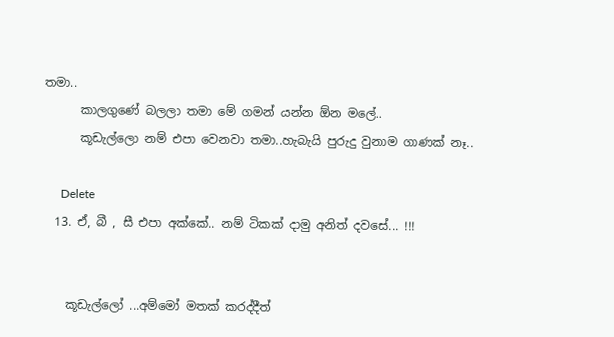තමා..
      කාලගුණේ බලලා තමා මේ ගමන් යන්න ඕන මලේ..
      කූඩැල්ලො නම් එපා වෙනවා තමා..හැබැයි පුරුදු වුනාම ගාණක් නෑ..

      Delete
  13. ඒ, බී , සී එපා අක්කේ.. නම් ටිකක් දාමු අනිත් දවසේ... !!!


    කූඩැල්ලෝ ...අම්මෝ මතක් කරද්දීත්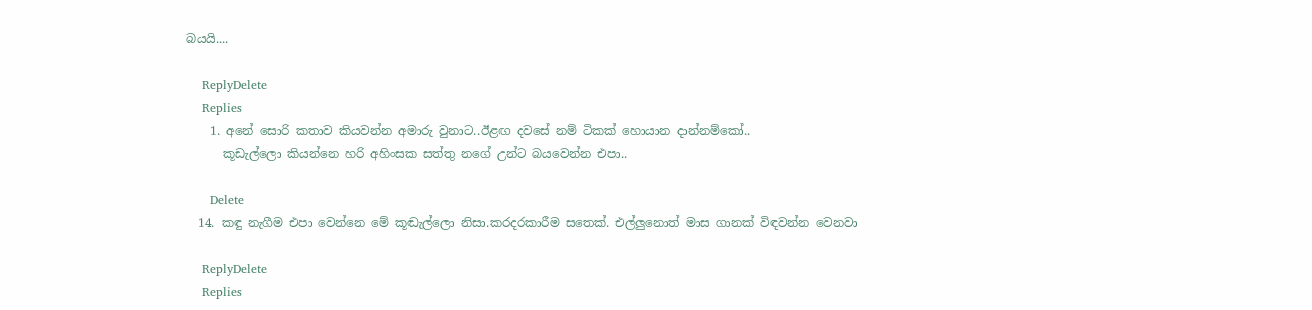බයයි....

    ReplyDelete
    Replies
    1. අනේ සොරි කතාව කියවන්න අමාරු වුනාට..ඊළඟ දවසේ නම් ටිකක් හොයාන දාන්නම්කෝ..
      කූඩැල්ලො කියන්නෙ හරි අහිංසක සත්තු නගේ උන්ට බයවෙන්න එපා..

      Delete
  14. කඳු නැගීම එපා වෙන්නෙ මේ කූඬැල්ලො නිසා.කරදරකාරීම සතෙක්. එල්ලුනොත් මාස ගානක් විඳවන්න වෙනවා

    ReplyDelete
    Replies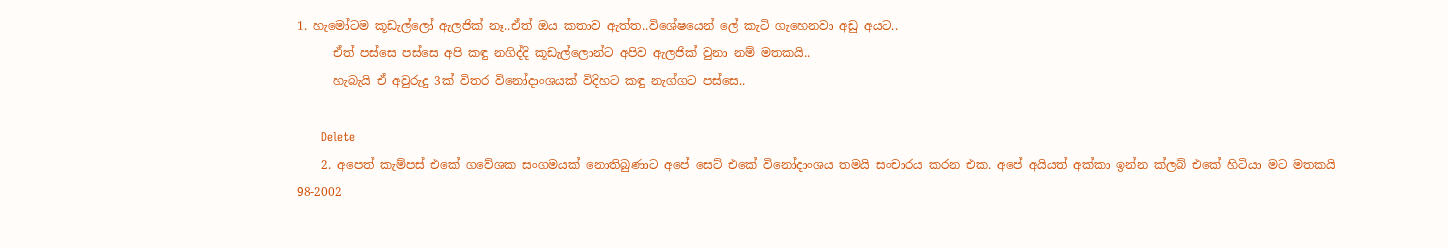1. හැමෝටම කූඩැල්ලෝ ඇලජික් නෑ..ඒත් ඔය කතාව ඇත්ත..විශේෂයෙන් ලේ කැටි ගැහෙනවා අඩු අයට..
      ඒත් පස්සෙ පස්සෙ අපි කඳු නගිද්දි කූඩැල්ලොන්ට අපිව ඇලජික් වුනා නම් මතකයි..
      හැබැයි ඒ අවුරුදු 3ක් විතර විනෝදාංශයක් විදිහට කඳු නැග්ගට පස්සෙ..

      Delete
    2. අපෙත් කැම්පස් එකේ ගවේශක සංගමයක් නොතිබුණාට අපේ සෙට් එකේ විනෝදාංශය තමයි සංචාරය කරන එක. අපේ අයියත් අක්කා ඉන්න ක්ලබ් එකේ හිටියා මට මතකයි 98-2002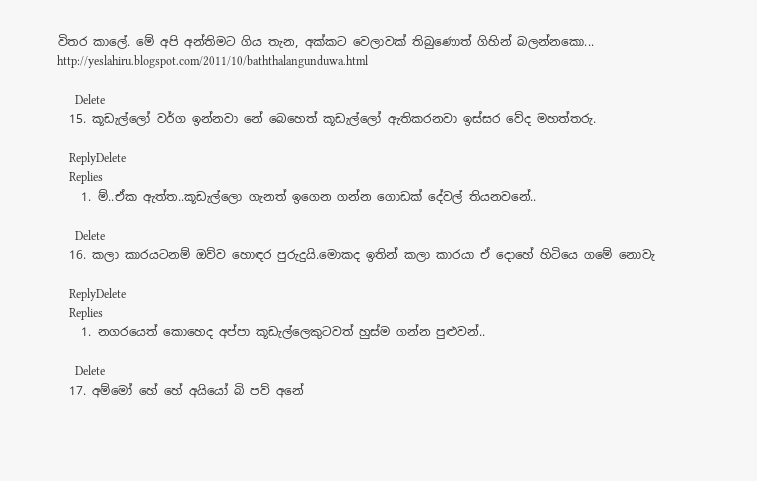විතර කාලේ. මේ අපි අන්තිමට ගිය තැන, අක්කට වෙලාවක් තිබුණොත් ගිහින් බලන්නකො... http://yeslahiru.blogspot.com/2011/10/baththalangunduwa.html

      Delete
  15. කූඩැල්ලෝ වර්ග ඉන්නවා නේ බෙහෙත් කූඩැල්ලෝ ඇතිකරනවා ඉස්සර වේද මහත්තරු.

    ReplyDelete
    Replies
    1. ම්..ඒක ඇත්ත..කූඩැල්ලො ගැනත් ඉගෙන ගන්න ගොඩක් දේවල් තියනවනේ..

      Delete
  16. කලා කාරයටනම් ඔව්ව හොඳර පුරුදුයි.මොකද ඉතින් කලා කාරයා ඒ දොහේ හිටියෙ ගමේ නොවැ

    ReplyDelete
    Replies
    1. නගරයෙත් කොහෙද අප්පා කූඩැල්ලෙකුටවත් හුස්ම ගන්න පුළුවන්..

      Delete
  17. අම්මෝ හේ හේ අයියෝ බි පව් අනේ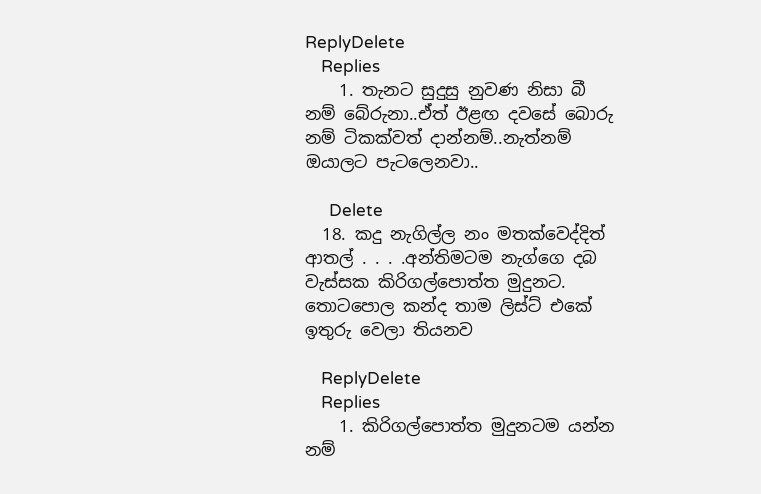ReplyDelete
    Replies
    1. තැනට සුදුසු නුවණ නිසා බී නම් බේරුනා..ඒත් ඊළඟ දවසේ බොරු නම් ටිකක්වත් දාන්නම්..නැත්නම් ඔයාලට පැටලෙනවා..

      Delete
  18. කදු නැගිල්ල නං මතක්වෙද්දිත් ආතල් . . . .අන්තිමටම නැග්ගෙ දබ වැස්සක කිරිගල්පොත්ත මුදුනට. තොටපොල කන්ද තාම ලිස්ට් එකේ ඉතුරු වෙලා තියනව

    ReplyDelete
    Replies
    1. කිරිගල්පොත්ත මුදුනටම යන්න නම්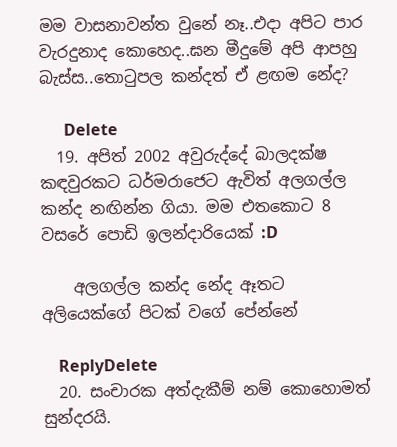මම වාසනාවන්ත වුනේ නෑ..එදා අපිට පාර වැරදුනාද කොහෙද..ඝන මීදුමේ අපි ආපහු බැස්ස..තොටුපල කන්දත් ඒ ළඟම නේද?

      Delete
  19. අපිත් 2002 අවුරුද්දේ බාලදක්ෂ කඳවුරකට ධර්මරාජෙට ඇවිත් අලගල්ල කන්ද නඟින්න ගියා. මම එතකොට 8 වසරේ පොඩි ඉලන්දාරියෙක් :D

    අලගල්ල කන්ද නේද ඈතට අලියෙක්ගේ පිටක් වගේ පේන්නේ

    ReplyDelete
  20. සංචාරක අත්දැකීම් නම් කොහොමත් සුන්දරයි.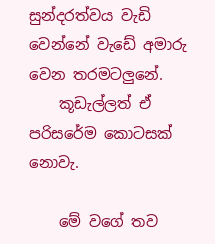සුන්දරත්වය වැඩි වෙන්නේ වැඩේ අමාරු වෙන තරමටලුනේ.
    කූඩැල්ලත් ඒ පරිසරේම කොටසක් නොවැ.

    මේ වගේ තව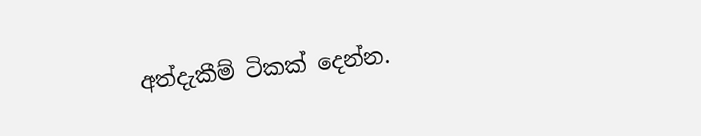අත්දැකීම් ටිකක් දෙන්න.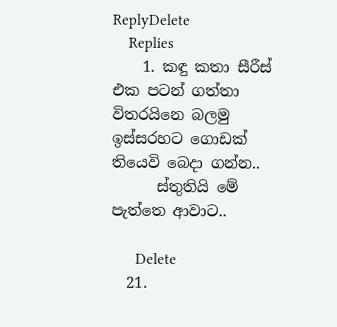ReplyDelete
    Replies
    1. කඳු කතා සීරීස් එක පටන් ගත්තා විතරයිනෙ බලමු ඉස්සරහට ගොඩක් තියෙවි බෙදා ගන්න..
      ස්තුතියි මේ පැත්තෙ ආවාට..

      Delete
  21.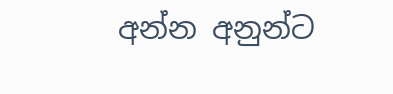අන්න අනුන්ට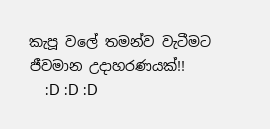කැපූ වලේ තමන්ව වැටීමට ජීවමාන උදාහරණයක්!!
    :D :D :D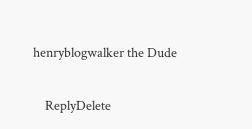henryblogwalker the Dude

    ReplyDelete